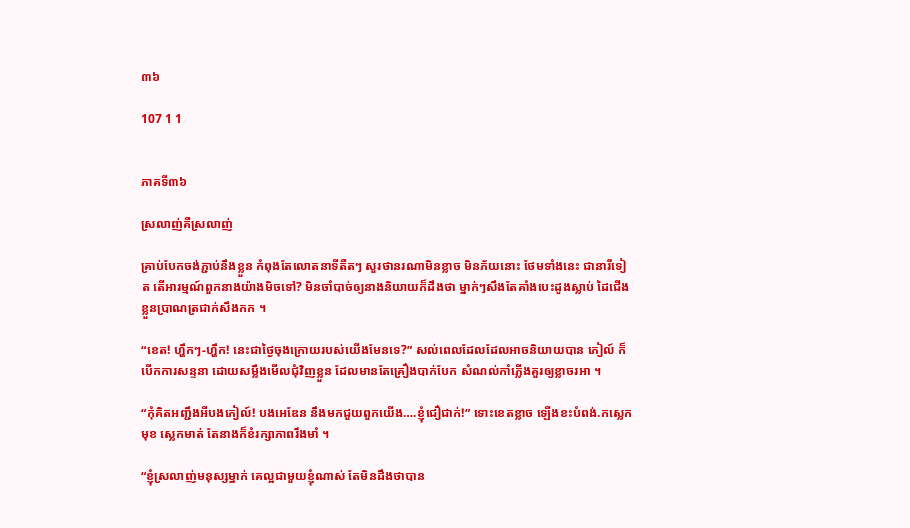៣៦

107 1 1


ភាគទី៣៦

ស្រលាញ់គឺស្រលាញ់

គ្រាប់បែកចង់ភ្ជាប់នឹងខ្លួន កំពុងតែលោតនាទីតឺតៗ សួរថានរណាមិនខ្លាច មិនភ័យនោះ ថែមទាំងនេះ ជានារីទៀត តើអារម្មណ៍ពួកនាងយ៉ាងមិចទៅ? មិនចាំបាច់ឲ្យនាងនិយាយក៏ដឹងថា ម្នាក់ៗសឹងតែគាំងបេះដូងស្លាប់ ដៃជើង ខ្លួនប្រាណត្រជាក់សឹងកក ។

“ខេត! ហ្ហឹកៗ-ហ្ហឹក! នេះជាថ្ងៃចុងក្រោយរបស់យើងមែនទេ?” សល់ពេលដែលដែលអាចនិយាយបាន ភៀល៍ ក៏បើកការសន្ទនា ដោយសម្លឹងមើលជុំវិញខ្លួន ដែលមានតែគ្រឿងបាក់បែក សំណល់កាំភ្លើងគួរឲ្យខ្លាចរអា ។

“កុំគិតអញ្ជឹងអីបងភៀល៍! បងអេឌែន នឹងមកជួយពួកយើង….ខ្ញុំជឿជាក់!” ទោះខេតខ្លាច ឡើងខះបំពង់.កស្លេកមុខ ស្លេកមាត់ តែនាងក៏ខំរក្សាភាពរឹងមាំ ។

“ខ្ញុំស្រលាញ់មនុស្សម្នាក់ គេល្អជាមួយខ្ញុំណាស់ តែមិនដឹងថាបាន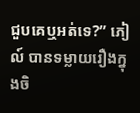ជួបគេឬអត់ទេ?” ភៀល៍ បានទម្លាយរឿងក្នុងចិ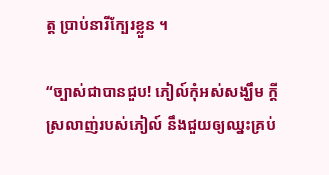ត្ត ប្រាប់នារីក្បែរខ្លួន ។

“ច្បាស់ជាបានជួប! ភៀល៍កុំអស់សង្ឃឹម ក្ដីស្រលាញ់របស់ភៀល៍ នឹងជួយឲ្យឈ្នះគ្រប់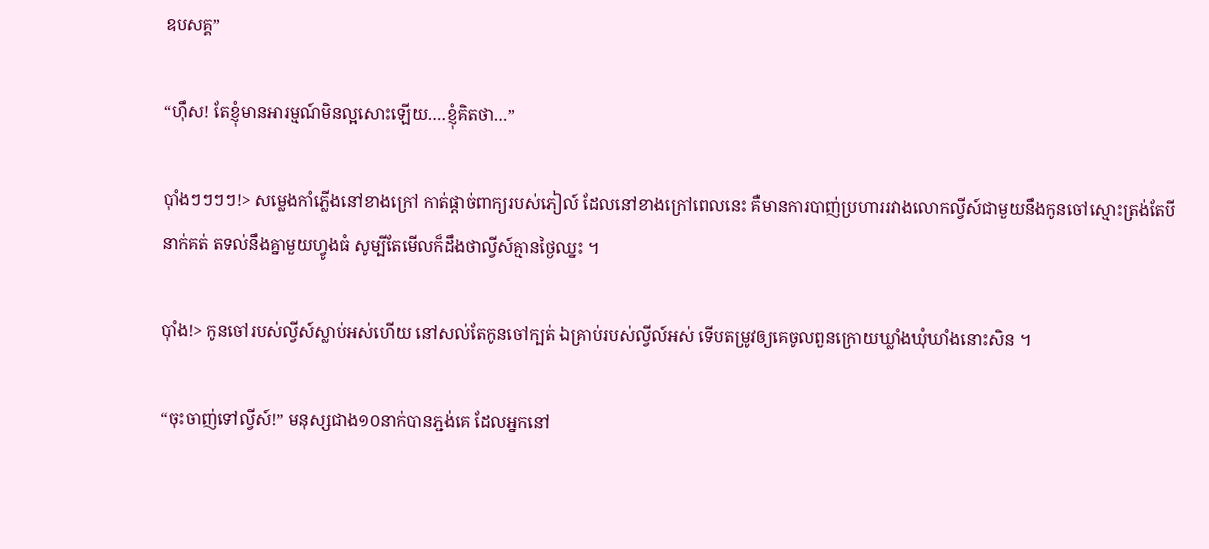ឧបសគ្គ”

“ហ៊ឹស! តែខ្ញុំមានអារម្មណ៍មិនល្អសោះឡើយ….ខ្ញុំគិតថា…”

ប៉ាំងៗៗៗៗ!> សម្លេងកាំភ្លើងនៅខាងក្រៅ កាត់ផ្ដាច់ពាក្យរបស់ភៀល៍ ដែលនៅខាងក្រៅពេលនេះ គឺមានការបាញ់ប្រហាររវាងលោកល្វីស៍ជាមួយនឹងកូនចៅស្មោះត្រង់តែបីនាក់គត់ តទល់នឹងគ្នាមួយហ្វូងធំ សូម្បីតែមើលក៏ដឹងថាល្វីស៍គ្មានថ្ងៃឈ្នះ ។

ប៉ាំង!> កូនចៅរបស់ល្វីស៍ស្លាប់អស់ហើយ នៅសល់តែកូនចៅក្បត់ ឯគ្រាប់របស់ល្វីល៍អស់ ទើបតម្រូវឲ្យគេចូលពួនក្រោយឃ្លាំងឃុំឃាំងនោះសិន ។

“ចុះចាញ់ទៅល្វីស៍!” មនុស្សជាង១០នាក់បានភ្ជង់គេ ដែលអ្នកនៅ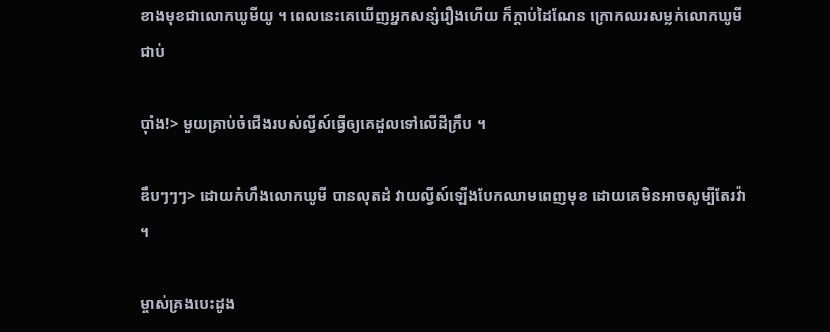ខាងមុខជាលោកឃូមីយូ ។ ពេលនេះគេឃើញអ្នកសន្សំរឿងហើយ ក៏ក្ដាប់ដៃណែន ក្រោកឈរសម្លក់លោកឃូមីជាប់

ប៉ាំង!> មួយគ្រាប់ចំជើងរបស់ល្វីស៍ធ្វើឲ្យគេដួលទៅលើដីក្រឹប ។

ឌឹបៗៗៗ> ដោយកំហឹងលោកឃូមី បានលុតដំ វាយល្វីស៍ឡើងបែកឈាមពេញមុខ ដោយគេមិនអាចសូម្បីតែរវ៉ា ។

ម្ចាស់គ្រងបេះដូង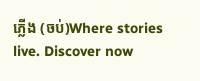ភ្លើង (ចប់)Where stories live. Discover now